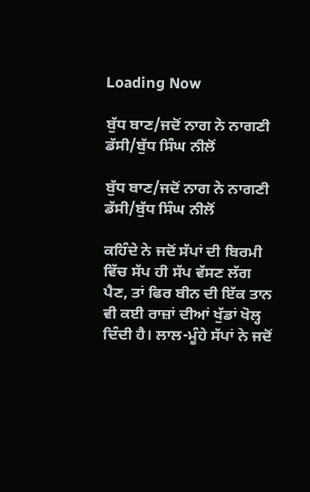Loading Now

ਬੁੱਧ ਬਾਣ/ਜਦੋਂ ਨਾਗ ਨੇ ਨਾਗਣੀ ਡੱਸੀ/ਬੁੱਧ ਸਿੰਘ ਨੀਲੋਂ

ਬੁੱਧ ਬਾਣ/ਜਦੋਂ ਨਾਗ ਨੇ ਨਾਗਣੀ ਡੱਸੀ/ਬੁੱਧ ਸਿੰਘ ਨੀਲੋਂ

ਕਹਿੰਦੇ ਨੇ ਜਦੋਂ ਸੱਪਾਂ ਦੀ ਬਿਰਮੀ ਵਿੱਚ ਸੱਪ ਹੀ ਸੱਪ ਵੱਸਣ ਲੱਗ ਪੈਣ, ਤਾਂ ਫਿਰ ਬੀਨ ਦੀ ਇੱਕ ਤਾਨ ਵੀ ਕਈ ਰਾਜ਼ਾਂ ਦੀਆਂ ਖੁੱਡਾਂ ਖੋਲ੍ਹ ਦਿੰਦੀ ਹੈ। ਲਾਲ-ਮੂੰਹੇ ਸੱਪਾਂ ਨੇ ਜਦੋਂ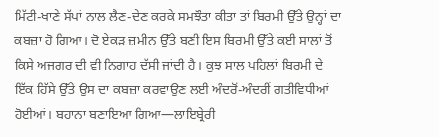ਮਿੱਟੀ-ਖਾਣੇ ਸੱਪਾਂ ਨਾਲ ਲੈਣ-ਦੇਣ ਕਰਕੇ ਸਮਝੌਤਾ ਕੀਤਾ ਤਾਂ ਬਿਰਮੀ ਉੱਤੇ ਉਨ੍ਹਾਂ ਦਾ ਕਬਜ਼ਾ ਹੋ ਗਿਆ। ਦੋ ਏਕੜ ਜ਼ਮੀਨ ਉੱਤੇ ਬਣੀ ਇਸ ਬਿਰਮੀ ਉੱਤੇ ਕਈ ਸਾਲਾਂ ਤੋਂ ਕਿਸੇ ਅਜਗਰ ਦੀ ਵੀ ਨਿਗਾਹ ਦੱਸੀ ਜਾਂਦੀ ਹੈ। ਕੁਝ ਸਾਲ ਪਹਿਲਾਂ ਬਿਰਮੀ ਦੇ ਇੱਕ ਹਿੱਸੇ ਉੱਤੇ ਉਸ ਦਾ ਕਬਜ਼ਾ ਕਰਵਾਉਣ ਲਈ ਅੰਦਰੋਂ-ਅੰਦਰੀਂ ਗਤੀਵਿਧੀਆਂ ਹੋਈਆਂ। ਬਹਾਨਾ ਬਣਾਇਆ ਗਿਆ—ਲਾਇਬ੍ਰੇਰੀ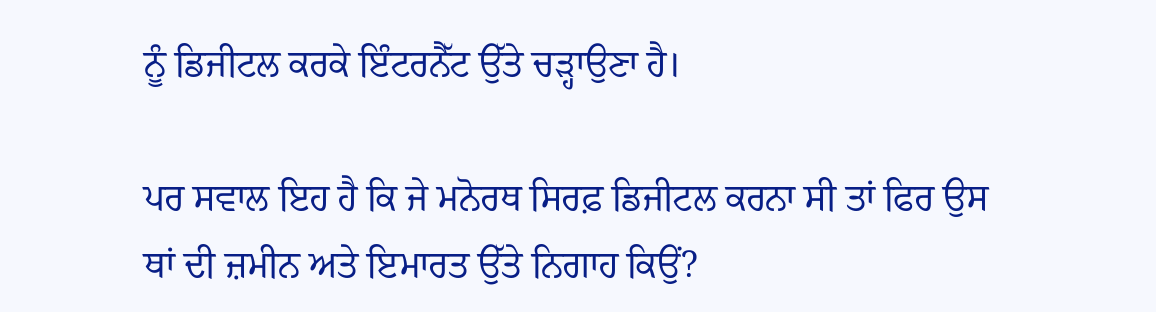ਨੂੰ ਡਿਜੀਟਲ ਕਰਕੇ ਇੰਟਰਨੈੱਟ ਉੱਤੇ ਚੜ੍ਹਾਉਣਾ ਹੈ।

ਪਰ ਸਵਾਲ ਇਹ ਹੈ ਕਿ ਜੇ ਮਨੋਰਥ ਸਿਰਫ਼ ਡਿਜੀਟਲ ਕਰਨਾ ਸੀ ਤਾਂ ਫਿਰ ਉਸ ਥਾਂ ਦੀ ਜ਼ਮੀਨ ਅਤੇ ਇਮਾਰਤ ਉੱਤੇ ਨਿਗਾਹ ਕਿਉਂ?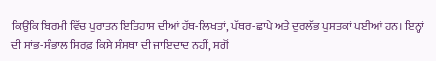ਕਿਉਂਕਿ ਬਿਰਮੀ ਵਿੱਚ ਪੁਰਾਤਨ ਇਤਿਹਾਸ ਦੀਆਂ ਹੱਥ-ਲਿਖਤਾਂ, ਪੱਥਰ-ਛਾਪੇ ਅਤੇ ਦੁਰਲੱਭ ਪੁਸਤਕਾਂ ਪਈਆਂ ਹਨ। ਇਨ੍ਹਾਂ ਦੀ ਸਾਂਭ-ਸੰਭਾਲ ਸਿਰਫ਼ ਕਿਸੇ ਸੰਸਥਾ ਦੀ ਜਾਇਦਾਦ ਨਹੀਂ, ਸਗੋਂ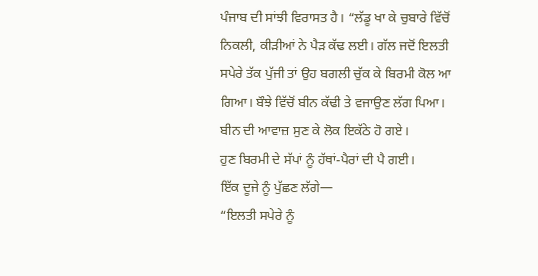ਪੰਜਾਬ ਦੀ ਸਾਂਝੀ ਵਿਰਾਸਤ ਹੈ। “ਲੱਡੂ ਖਾ ਕੇ ਚੁਬਾਰੇ ਵਿੱਚੋਂ ਨਿਕਲੀ, ਕੀੜੀਆਂ ਨੇ ਪੈੜ ਕੱਢ ਲਈ। ਗੱਲ ਜਦੋਂ ਇਲਤੀ ਸਪੇਰੇ ਤੱਕ ਪੁੱਜੀ ਤਾਂ ਉਹ ਬਗਲੀ ਚੁੱਕ ਕੇ ਬਿਰਮੀ ਕੋਲ ਆ ਗਿਆ। ਬੌਝੇ ਵਿੱਚੋਂ ਬੀਨ ਕੱਢੀ ਤੇ ਵਜਾਉਣ ਲੱਗ ਪਿਆ। ਬੀਨ ਦੀ ਆਵਾਜ਼ ਸੁਣ ਕੇ ਲੋਕ ਇਕੱਠੇ ਹੋ ਗਏ।
ਹੁਣ ਬਿਰਮੀ ਦੇ ਸੱਪਾਂ ਨੂੰ ਹੱਥਾਂ-ਪੈਰਾਂ ਦੀ ਪੈ ਗਈ।
ਇੱਕ ਦੂਜੇ ਨੂੰ ਪੁੱਛਣ ਲੱਗੇ—
“ਇਲਤੀ ਸਪੇਰੇ ਨੂੰ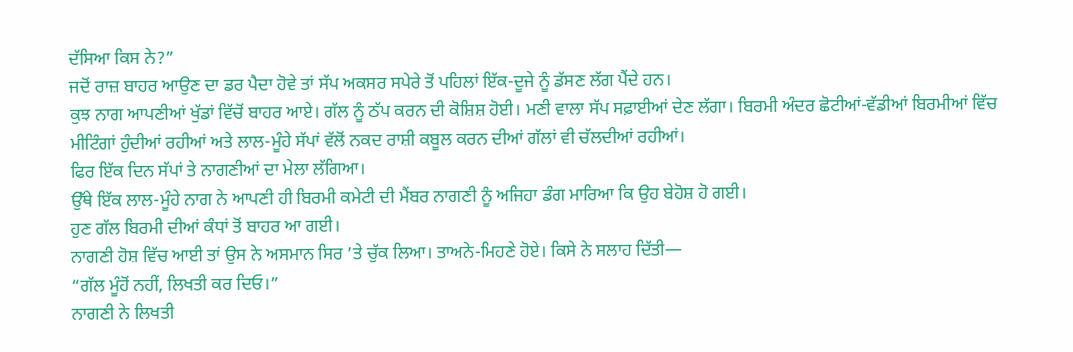ਦੱਸਿਆ ਕਿਸ ਨੇ?”
ਜਦੋਂ ਰਾਜ਼ ਬਾਹਰ ਆਉਣ ਦਾ ਡਰ ਪੈਦਾ ਹੋਵੇ ਤਾਂ ਸੱਪ ਅਕਸਰ ਸਪੇਰੇ ਤੋਂ ਪਹਿਲਾਂ ਇੱਕ-ਦੂਜੇ ਨੂੰ ਡੱਸਣ ਲੱਗ ਪੈਂਦੇ ਹਨ।
ਕੁਝ ਨਾਗ ਆਪਣੀਆਂ ਖੁੱਡਾਂ ਵਿੱਚੋਂ ਬਾਹਰ ਆਏ। ਗੱਲ ਨੂੰ ਠੱਪ ਕਰਨ ਦੀ ਕੋਸ਼ਿਸ਼ ਹੋਈ। ਮਣੀ ਵਾਲਾ ਸੱਪ ਸਫ਼ਾਈਆਂ ਦੇਣ ਲੱਗਾ। ਬਿਰਮੀ ਅੰਦਰ ਛੋਟੀਆਂ-ਵੱਡੀਆਂ ਬਿਰਮੀਆਂ ਵਿੱਚ ਮੀਟਿੰਗਾਂ ਹੁੰਦੀਆਂ ਰਹੀਆਂ ਅਤੇ ਲਾਲ-ਮੂੰਹੇ ਸੱਪਾਂ ਵੱਲੋਂ ਨਕਦ ਰਾਸ਼ੀ ਕਬੂਲ ਕਰਨ ਦੀਆਂ ਗੱਲਾਂ ਵੀ ਚੱਲਦੀਆਂ ਰਹੀਆਂ।
ਫਿਰ ਇੱਕ ਦਿਨ ਸੱਪਾਂ ਤੇ ਨਾਗਣੀਆਂ ਦਾ ਮੇਲਾ ਲੱਗਿਆ।
ਉੱਥੇ ਇੱਕ ਲਾਲ-ਮੂੰਹੇ ਨਾਗ ਨੇ ਆਪਣੀ ਹੀ ਬਿਰਮੀ ਕਮੇਟੀ ਦੀ ਮੈਂਬਰ ਨਾਗਣੀ ਨੂੰ ਅਜਿਹਾ ਡੰਗ ਮਾਰਿਆ ਕਿ ਉਹ ਬੇਹੋਸ਼ ਹੋ ਗਈ।
ਹੁਣ ਗੱਲ ਬਿਰਮੀ ਦੀਆਂ ਕੰਧਾਂ ਤੋਂ ਬਾਹਰ ਆ ਗਈ।
ਨਾਗਣੀ ਹੋਸ਼ ਵਿੱਚ ਆਈ ਤਾਂ ਉਸ ਨੇ ਅਸਮਾਨ ਸਿਰ ’ਤੇ ਚੁੱਕ ਲਿਆ। ਤਾਅਨੇ-ਮਿਹਣੇ ਹੋਏ। ਕਿਸੇ ਨੇ ਸਲਾਹ ਦਿੱਤੀ—
“ਗੱਲ ਮੂੰਹੋਂ ਨਹੀਂ, ਲਿਖਤੀ ਕਰ ਦਿਓ।”
ਨਾਗਣੀ ਨੇ ਲਿਖਤੀ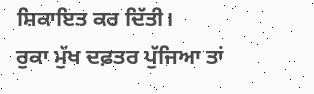ਸ਼ਿਕਾਇਤ ਕਰ ਦਿੱਤੀ।
ਰੁਕਾ ਮੁੱਖ ਦਫ਼ਤਰ ਪੁੱਜਿਆ ਤਾਂ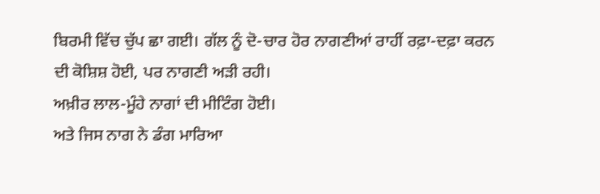ਬਿਰਮੀ ਵਿੱਚ ਚੁੱਪ ਛਾ ਗਈ। ਗੱਲ ਨੂੰ ਦੋ-ਚਾਰ ਹੋਰ ਨਾਗਣੀਆਂ ਰਾਹੀਂ ਰਫ਼ਾ-ਦਫ਼ਾ ਕਰਨ ਦੀ ਕੋਸ਼ਿਸ਼ ਹੋਈ, ਪਰ ਨਾਗਣੀ ਅੜੀ ਰਹੀ।
ਅਖ਼ੀਰ ਲਾਲ-ਮੂੰਹੇ ਨਾਗਾਂ ਦੀ ਮੀਟਿੰਗ ਹੋਈ।
ਅਤੇ ਜਿਸ ਨਾਗ ਨੇ ਡੰਗ ਮਾਰਿਆ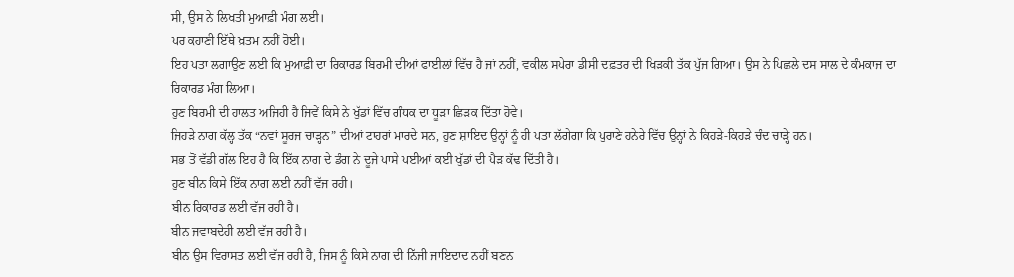ਸੀ, ਉਸ ਨੇ ਲਿਖਤੀ ਮੁਆਫ਼ੀ ਮੰਗ ਲਈ।
ਪਰ ਕਹਾਣੀ ਇੱਥੇ ਖ਼ਤਮ ਨਹੀਂ ਹੋਈ।
ਇਹ ਪਤਾ ਲਗਾਉਣ ਲਈ ਕਿ ਮੁਆਫ਼ੀ ਦਾ ਰਿਕਾਰਡ ਬਿਰਮੀ ਦੀਆਂ ਫਾਈਲਾਂ ਵਿੱਚ ਹੈ ਜਾਂ ਨਹੀਂ, ਵਕੀਲ ਸਪੇਰਾ ਡੀਸੀ ਦਫ਼ਤਰ ਦੀ ਖਿੜਕੀ ਤੱਕ ਪੁੱਜ ਗਿਆ। ਉਸ ਨੇ ਪਿਛਲੇ ਦਸ ਸਾਲ ਦੇ ਕੰਮਕਾਜ ਦਾ ਰਿਕਾਰਡ ਮੰਗ ਲਿਆ।
ਹੁਣ ਬਿਰਮੀ ਦੀ ਹਾਲਤ ਅਜਿਹੀ ਹੈ ਜਿਵੇਂ ਕਿਸੇ ਨੇ ਖੁੱਡਾਂ ਵਿੱਚ ਗੰਧਕ ਦਾ ਧੂੜਾ ਛਿੜਕ ਦਿੱਤਾ ਹੋਵੇ।
ਜਿਹੜੇ ਨਾਗ ਕੱਲ੍ਹ ਤੱਕ “ਨਵਾਂ ਸੂਰਜ ਚਾੜ੍ਹਨ” ਦੀਆਂ ਟਾਹਰਾਂ ਮਾਰਦੇ ਸਨ, ਹੁਣ ਸ਼ਾਇਦ ਉਨ੍ਹਾਂ ਨੂੰ ਹੀ ਪਤਾ ਲੱਗੇਗਾ ਕਿ ਪੁਰਾਣੇ ਹਨੇਰੇ ਵਿੱਚ ਉਨ੍ਹਾਂ ਨੇ ਕਿਹੜੇ-ਕਿਹੜੇ ਚੰਦ ਚਾੜ੍ਹੇ ਹਨ।
ਸਭ ਤੋਂ ਵੱਡੀ ਗੱਲ ਇਹ ਹੈ ਕਿ ਇੱਕ ਨਾਗ ਦੇ ਡੰਗ ਨੇ ਦੂਜੇ ਪਾਸੇ ਪਈਆਂ ਕਈ ਖੁੱਡਾਂ ਦੀ ਪੈੜ ਕੱਢ ਦਿੱਤੀ ਹੈ।
ਹੁਣ ਬੀਨ ਕਿਸੇ ਇੱਕ ਨਾਗ ਲਈ ਨਹੀਂ ਵੱਜ ਰਹੀ।
ਬੀਨ ਰਿਕਾਰਡ ਲਈ ਵੱਜ ਰਹੀ ਹੈ।
ਬੀਨ ਜਵਾਬਦੇਹੀ ਲਈ ਵੱਜ ਰਹੀ ਹੈ।
ਬੀਨ ਉਸ ਵਿਰਾਸਤ ਲਈ ਵੱਜ ਰਹੀ ਹੈ, ਜਿਸ ਨੂੰ ਕਿਸੇ ਨਾਗ ਦੀ ਨਿੱਜੀ ਜਾਇਦਾਦ ਨਹੀਂ ਬਣਨ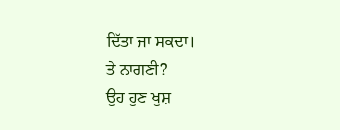ਦਿੱਤਾ ਜਾ ਸਕਦਾ।
ਤੇ ਨਾਗਣੀ?
ਉਹ ਹੁਣ ਖੁਸ਼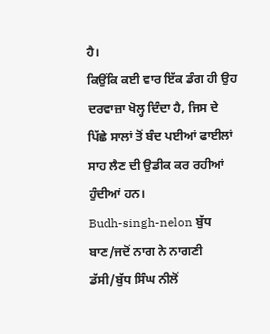ਹੈ।
ਕਿਉਂਕਿ ਕਈ ਵਾਰ ਇੱਕ ਡੰਗ ਹੀ ਉਹ ਦਰਵਾਜ਼ਾ ਖੋਲ੍ਹ ਦਿੰਦਾ ਹੈ, ਜਿਸ ਦੇ ਪਿੱਛੇ ਸਾਲਾਂ ਤੋਂ ਬੰਦ ਪਈਆਂ ਫਾਈਲਾਂ ਸਾਹ ਲੈਣ ਦੀ ਉਡੀਕ ਕਰ ਰਹੀਆਂ ਹੁੰਦੀਆਂ ਹਨ।
Budh-singh-nelon ਬੁੱਧ ਬਾਣ/ਜਦੋਂ ਨਾਗ ਨੇ ਨਾਗਣੀ ਡੱਸੀ/ਬੁੱਧ ਸਿੰਘ ਨੀਲੋਂ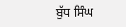ਬੁੱਧ ਸਿੰਘ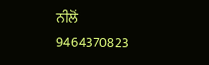ਨੀਲੋਂ
9464370823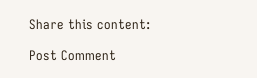Share this content:

Post Comment